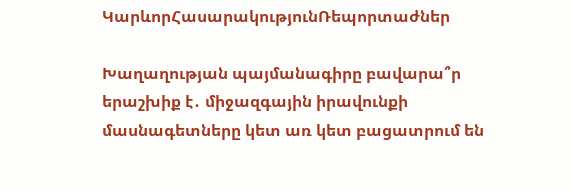ԿարևորՀասարակությունՌեպորտաժներ

Խաղաղության պայմանագիրը բավարա՞ր երաշխիք է․ միջազգային իրավունքի մասնագետները կետ առ կետ բացատրում են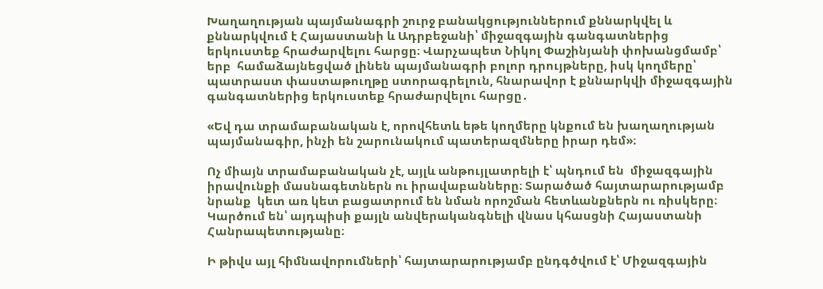Խաղաղության պայմանագրի շուրջ բանակցություններում քննարկվել և քննարկվում է Հայաստանի և Ադրբեջանի՝ միջազգային գանգատներից երկուստեք հրաժարվելու հարցը։ Վարչապետ Նիկոլ Փաշինյանի փոխանցմամբ՝ երբ  համաձայնեցված լինեն պայմանագրի բոլոր դրույթները, իսկ կողմերը՝ պատրաստ փաստաթուղթը ստորագրելուն, հնարավոր է քննարկվի միջազգային գանգատներից երկուստեք հրաժարվելու հարցը․

«Եվ դա տրամաբանական է, որովհետև եթե կողմերը կնքում են խաղաղության պայմանագիր, ինչի են շարունակում պատերազմները իրար դեմ»։

Ոչ միայն տրամաբանական չէ, այլև անթույլատրելի է՝ պնդում են  միջազգային իրավունքի մասնագետներն ու իրավաբանները։ Տարածած հայտարարությամբ նրանք  կետ առ կետ բացատրում են նման որոշման հետևանքներն ու ռիսկերը։ Կարծում են՝ այդպիսի քայլն անվերականգնելի վնաս կհասցնի Հայաստանի Հանրապետությանը։

Ի թիվս այլ հիմնավորումների՝ հայտարարությամբ ընդգծվում է՝ Միջազգային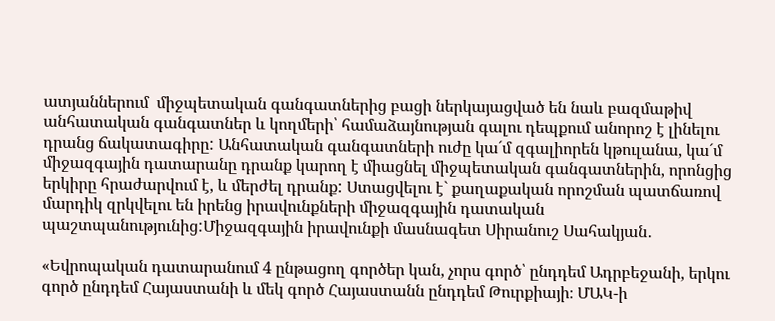ատյաններում  միջպետական գանգատներից բացի ներկայացված են նաև բազմաթիվ անհատական գանգատներ և կողմերի՝ համաձայնության գալու դեպքում անորոշ է լինելու դրանց ճակատագիրը: Անհատական գանգատների ուժը կա´մ զգալիորեն կթուլանա, կա´մ միջազգային դատարանը դրանք կարող է միացնել միջպետական գանգատներին, որոնցից երկիրը հրաժարվում է, և մերժել դրանք: Ստացվելու է` քաղաքական որոշման պատճառով մարդիկ զրկվելու են իրենց իրավունքների միջազգային դատական պաշտպանությունից:Միջազգային իրավունքի մասնագետ Սիրանուշ Սահակյան․

«Եվրոպական դատարանում 4 ընթացող գործեր կան, չորս գործ՝ ընդդեմ Ադրբեջանի, երկու գործ ընդդեմ Հայաստանի և մեկ գործ Հայաստանն ընդդեմ Թուրքիայի։ ՄԱԿ-ի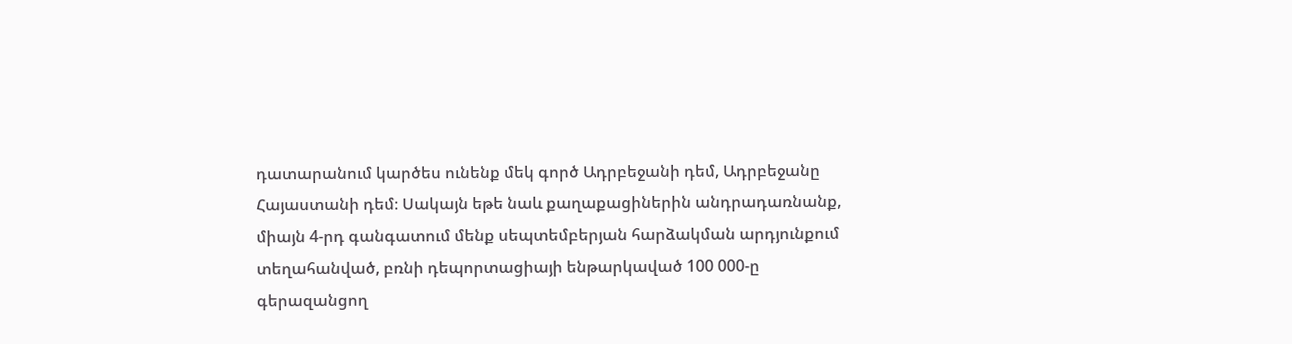դատարանում կարծես ունենք մեկ գործ Ադրբեջանի դեմ, Ադրբեջանը Հայաստանի դեմ։ Սակայն եթե նաև քաղաքացիներին անդրադառնանք, միայն 4-րդ գանգատում մենք սեպտեմբերյան հարձակման արդյունքում տեղահանված, բռնի դեպորտացիայի ենթարկաված 100 000-ը գերազանցող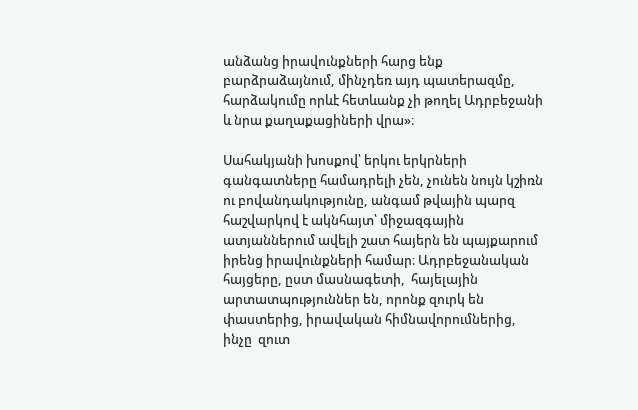անձանց իրավունքների հարց ենք բարձրաձայնում, մինչդեռ այդ պատերազմը, հարձակումը որևէ հետևանք չի թողել Ադրբեջանի և նրա քաղաքացիների վրա»։

Սահակյանի խոսքով՝ երկու երկրների գանգատները համադրելի չեն, չունեն նույն կշիռն ու բովանդակությունը, անգամ թվային պարզ հաշվարկով է ակնհայտ՝ միջազգային ատյաններում ավելի շատ հայերն են պայքարում իրենց իրավունքների համար։ Ադրբեջանական հայցերը, ըստ մասնագետի,  հայելային արտատպություններ են, որոնք զուրկ են փաստերից, իրավական հիմնավորումներից, ինչը  զուտ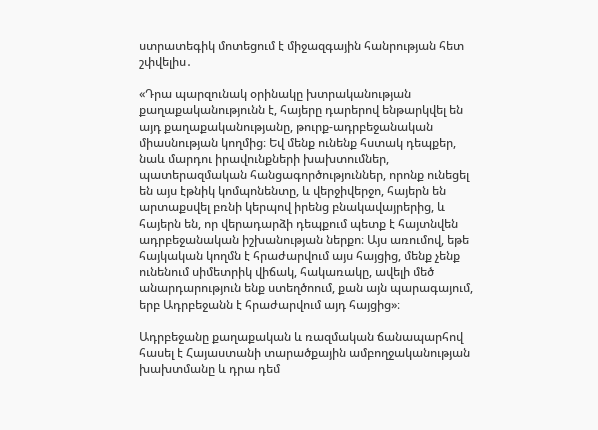ստրատեգիկ մոտեցում է միջազգային հանրության հետ շփվելիս․

«Դրա պարզունակ օրինակը խտրականության քաղաքականությունն է, հայերը դարերով ենթարկվել են այդ քաղաքականությանը, թուրք-ադրբեջանական միասնության կողմից։ Եվ մենք ունենք հստակ դեպքեր, նաև մարդու իրավունքների խախտումներ, պատերազմական հանցագործություններ, որոնք ունեցել են այս էթնիկ կոմպոնենտը, և վերջիվերջո, հայերն են արտաքսվել բռնի կերպով իրենց բնակավայրերից, և հայերն են, որ վերադարձի դեպքում պետք է հայտնվեն ադրբեջանական իշխանության ներքո։ Այս առումով, եթե հայկական կողմն է հրաժարվում այս հայցից, մենք չենք ունենում սիմետրիկ վիճակ, հակառակը, ավելի մեծ անարդարություն ենք ստեղծոում, քան այն պարագայում, երբ Ադրբեջանն է հրաժարվում այդ հայցից»։

Ադրբեջանը քաղաքական և ռազմական ճանապարհով հասել է Հայաստանի տարածքային ամբողջականության խախտմանը և դրա դեմ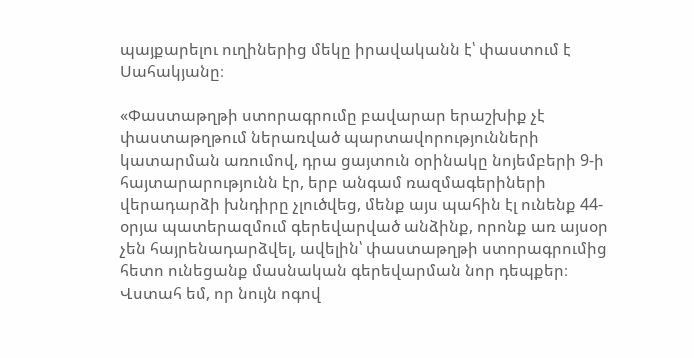պայքարելու ուղիներից մեկը իրավականն է՝ փաստում է Սահակյանը։

«Փաստաթղթի ստորագրումը բավարար երաշխիք չէ փաստաթղթում ներառված պարտավորությունների կատարման առումով, դրա ցայտուն օրինակը նոյեմբերի 9-ի հայտարարությունն էր, երբ անգամ ռազմագերիների վերադարձի խնդիրը չլուծվեց, մենք այս պահին էլ ունենք 44-օրյա պատերազմում գերեվարված անձինք, որոնք առ այսօր չեն հայրենադարձվել, ավելին՝ փաստաթղթի ստորագրումից հետո ունեցանք մասնական գերեվարման նոր դեպքեր։ Վստահ եմ, որ նույն ոգով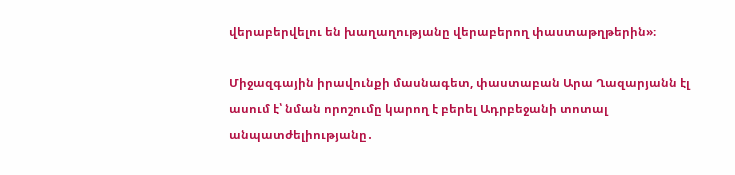վերաբերվելու են խաղաղությանը վերաբերող փաստաթղթերին»։

Միջազգային իրավունքի մասնագետ, փաստաբան Արա Ղազարյանն էլ ասում է՝ նման որոշումը կարող է բերել Ադրբեջանի տոտալ անպատժելիությանը․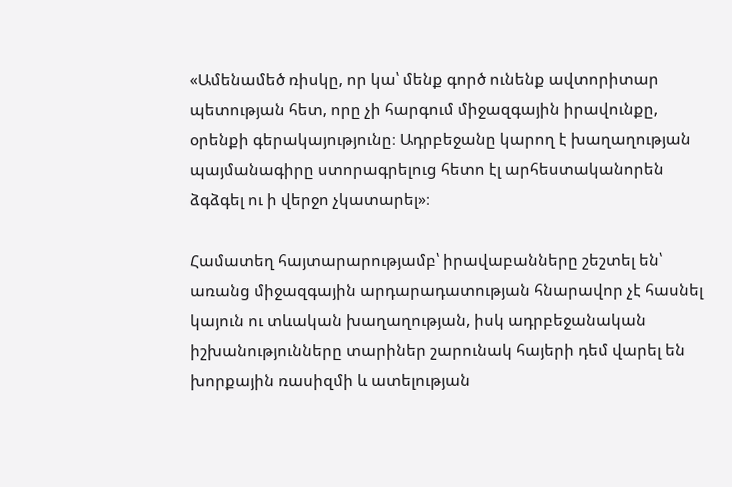«Ամենամեծ ռիսկը, որ կա՝ մենք գործ ունենք ավտորիտար պետության հետ, որը չի հարգում միջազգային իրավունքը, օրենքի գերակայությունը։ Ադրբեջանը կարող է խաղաղության պայմանագիրը ստորագրելուց հետո էլ արհեստականորեն ձգձգել ու ի վերջո չկատարել»։

Համատեղ հայտարարությամբ՝ իրավաբանները շեշտել են՝  առանց միջազգային արդարադատության հնարավոր չէ հասնել կայուն ու տևական խաղաղության, իսկ ադրբեջանական իշխանությունները տարիներ շարունակ հայերի դեմ վարել են խորքային ռասիզմի և ատելության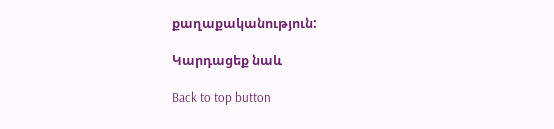քաղաքականություն:

Կարդացեք նաև

Back to top button